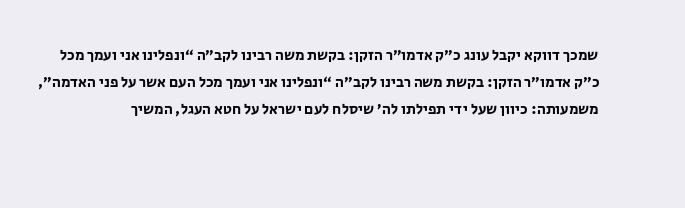שמכך דווקא יקבל עונג כ”ק אדמו”ר הזקן: בקשת משה רבינו לקב”ה “ונפלינו אני ועמך מכל
כ”ק אדמו”ר הזקן: בקשת משה רבינו לקב”ה “ונפלינו אני ועמך מכל העם אשר על פני האדמה”, משמעותה: כיוון שעל ידי תפילתו לה’ שיסלח לעם ישראל על חטא העגל, המשיך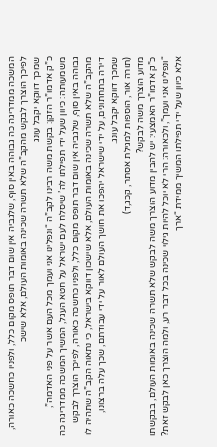המשכה ממדריגה כה גבוהה באין סוף, שלגביה אין שום דבר תופס מקום כלל, ולפניו כחשכה כאורה, לפיכך הוצרך לבקש מהקב”ה שלא תשרה שכינה באומות העולם, אלא שישכ
שמכך דווקא יקבל עונג
כ”ק אדמו”ר הזקן: בקשת משה רבינו לקב”ה “ונפלינו אני ועמך מכל העם אשר על פני האדמה”, משמעותה: כיוון שעל ידי תפילתו לה’ שיסלח לעם ישראל על חטא העגל, המשיך המשכה ממדריגה כה גבוהה באין סוף, שלגביה אין שום דבר תופס מקום כלל, ולפניו כחשכה כאורה, לפיכך הוצרך לבקש מהקב”ה שלא תשרה שכינה באומות העולם, אלא שישכון דווקא בישראל, כי נתאוה הקב”ה שתהיה לו דירה בתחתונים, על ידי שישראל יהפכו את חושך העולם לאור על ידי עבודתם, שכך עלה ברצונו, שמכך דווקא יקבל עונג.
(תורה אור, הוספות למגילת אסתר, קכג,ד)
מדוע הוצרך משה לבקש?
כ”ק אדמו”ר האמצעי: יש להבין מדוע הוצרך משה לבקש שלא תשרה שכינה באומות העולם, בבקשתו “ונפלינו אני ועמך”, ולכאורה: הרי לא יוכל להיות גילוי שכינה בכל דבר רע, ולמה הוצרך כאן לבקש זאת? אלא כיוון שעל ידי תפילתו המשיך ממידת “ארך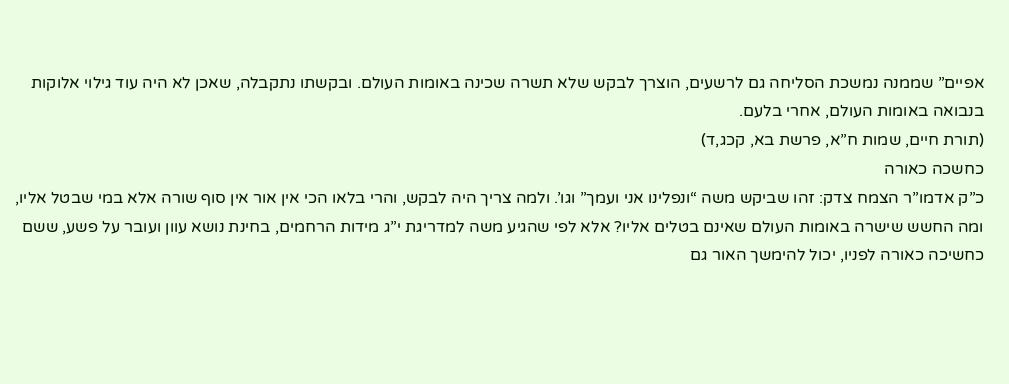אפיים” שממנה נמשכת הסליחה גם לרשעים, הוצרך לבקש שלא תשרה שכינה באומות העולם. ובקשתו נתקבלה, שאכן לא היה עוד גילוי אלוקות בנבואה באומות העולם, אחרי בלעם.
(תורת חיים, שמות ח”א, פרשת בא, קכג,ד)
כחשכה כאורה
כ”ק אדמו”ר הצמח צדק: זהו שביקש משה “ונפלינו אני ועמך” וגו’. ולמה צריך היה לבקש, והרי בלאו הכי אין אור אין סוף שורה אלא במי שבטל אליו, ומה החשש שישרה באומות העולם שאינם בטלים אליו? אלא לפי שהגיע משה למדריגת י”ג מידות הרחמים, בחינת נושא עוון ועובר על פשע, ששם כחשיכה כאורה לפניו, יכול להימשך האור גם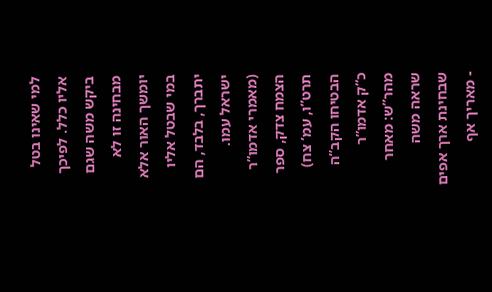למי שאינו בטל אליו כלל. לפיכך ביקש משה שגם מבחינה זו לא יומשך האור אלא במי שבטל אליו יתברך, בלבד, הם ישראל עמו.
(מאמרי אדמו”ר הצמח צדק, ספר תרט”ו, עמ’ צח)
הבטיחו הקב”ה
כ”ק אדמו”ר מהר”ש: מאחר שראה משה שבחינת ארך אפים - מאריך אף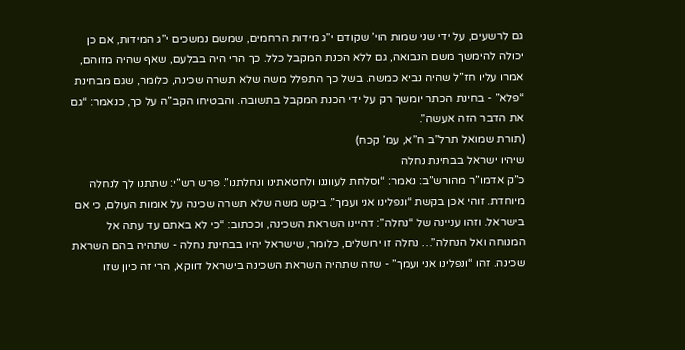גם לרשעים, על ידי שני שמות הוי’ שקודם י”ג מידות הרחמים, שמשם נמשכים י”ג המידות, אם כן יכולה להימשך משם הנבואה, גם ללא הכנת המקבל כלל. כך הרי היה בבלעם, שאף שהיה מזוהם, אמרו עליו חז”ל שהיה נביא כמשה. בשל כך התפלל משה שלא תשרה שכינה, כלומר, שגם מבחינת “פלא” - בחינת הכתר יומשך רק על ידי הכנת המקבל בתשובה. והבטיחו הקב”ה על כך, כנאמר: “גם את הדבר הזה אעשה”.
(תורת שמואל תרל”ב ח”א, עמ’ קכח)
שיהיו ישראל בבחינת נחלה
כ”ק אדמו”ר מהורש”ב: נאמר: “וסלחת לעווננו ולחטאתינו ונחלתנו”. פרש רש”י: שתתנו לך לנחלה מיוחדת. זוהי אכן בקשת “ונפלינו אני ועמך”. ביקש משה שלא תשרה שכינה על אומות העולם, כי אם בישראל. וזהו עניינה של “נחלה”: דהיינו השראת השכינה, וככתוב: “כי לא באתם עד עתה אל המנוחה ואל הנחלה”… נחלה זו ירושלים, כלומר, שישראל יהיו בבחינת נחלה - שתהיה בהם השראת שכינה. זהו “ונפלינו אני ועמך” - שזה שתהיה השראת השכינה בישראל דווקא, הרי זה כיון שזו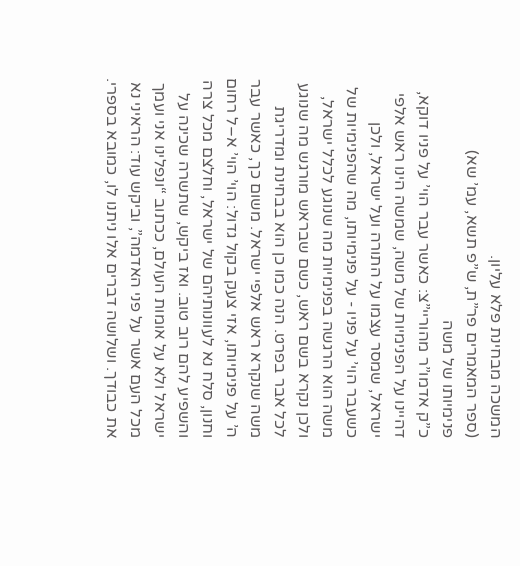המשכה מבחינת פלא עליון.
(ספר המאמרים פר”ת, ש”פ תשא, עמ’ שא)
פנימיותו של משה
כ”ק אדמו”ר מהוריי”צ: כאשר עבר הוי’ על פניו דוקא, דהיינו על הפנימיות של משה, שמשה הינו ראש אלפי ישראל, שמסר עצמו על התורה ועל ישראל, ולכן כשעבר הוי’ על פניו - על פנימיותו, מה שהפנימיות של משה הוא הרגשה בפנימיות מה שנוגע לכלל ישראל, ולכן נקרא בשם ראש, כשם שבראש מורגש מה שנוגע לכל אבר בפרט. הנה כמו כן הוא בבחינת ומדריגת משה שנקרא ראש אלפי ישראל. משום כך, כאשר עבר ה’ על פנימיותו, אזי צעק בקול גדול: הוי’ הוי’ א–ל רחום וחנון, סלח נא לעוונותיהם של ישראל, וחלצם מכל צרה והשפיע להם רוב טוב. ואז ביקש, שתשרה שכינה על ישראל ולא על אומות העולם, ככתוב “ונפלינו אני ועמך מכל העם אשר על פני האדמה”, וביקש עוד: הראיני נא את כבודך. ושלושה דברים אלו ניתנו לו, כמובא בספרי.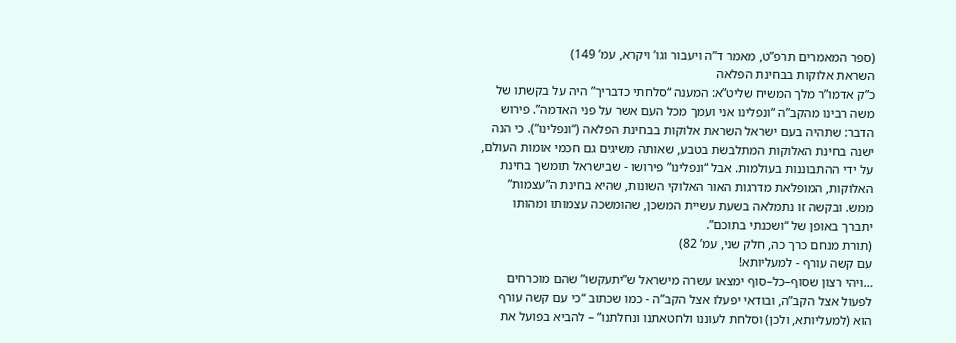(ספר המאמרים תרפ”ט, מאמר ד”ה ויעבור וגו’ ויקרא, עמ’ 149)
השראת אלוקות בבחינת הפלאה
כ”ק אדמו”ר מלך המשיח שליט”א: המענה “סלחתי כדבריך” היה על בקשתו של משה רבינו מהקב”ה “ונפלינו אני ועמך מכל העם אשר על פני האדמה”. פירוש הדבר: שתהיה בעם ישראל השראת אלוקות בבחינת הפלאה (“ונפלינו”). כי הנה ישנה בחינת האלוקות המתלבשת בטבע, שאותה משיגים גם חכמי אומות העולם, על ידי ההתבוננות בעולמות. אבל “ונפלינו” פירושו - שבישראל תומשך בחינת האלוקות, המופלאת מדרגות האור האלוקי השונות, שהיא בחינת ה”עצמות” ממש. ובקשה זו נתמלאה בשעת עשיית המשכן, שהומשכה עצמותו ומהותו יתברך באופן של “ושכנתי בתוכם”.
(תורת מנחם כרך כה, חלק שני, עמ’ 82)
עם קשה עורף - למעליותא!
…ויהי רצון שסוף–כל–סוף ימצאו עשרה מישראל ש”יתעקשו” שהם מוכרחים לפעול אצל הקב”ה, ובודאי יפעלו אצל הקב”ה - כמו שכתוב “כי עם קשה עורף הוא (למעליותא, ולכן) וסלחת לעוננו ולחטאתנו ונחלתנו” – להביא בפועל את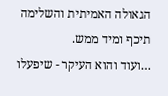הגאולה האמיתית והשלימה תיכף ומיד ממש.
…ועוד והוא העיקר - שיפעלו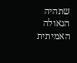שתהיה הגאולה האמיתית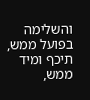והשלימה בפועל ממש, תיכף ומיד ממש,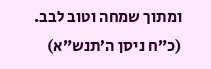ומתוך שמחה וטוב לבב.
(כ”ח ניסן ה’תנש”א)